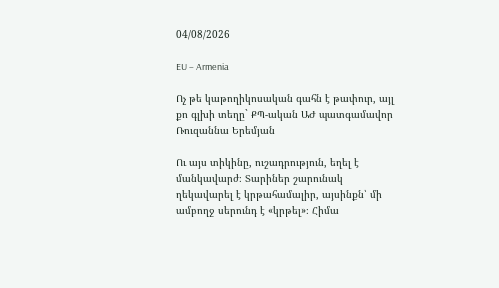04/08/2026

EU – Armenia

Ոչ թե կաթողիկոսական գահն է թափուր, այլ քո գլխի տեղը` ՔՊ-ական ԱԺ պատգամավոր Ռուզաննա Երեմյան

Ու այս տիկինը, ուշադրություն, եղել է մանկավարժ։ Տարիներ շարունակ ղեկավարել է կրթահամալիր, այսինքն՝ մի ամբողջ սերունդ է «կրթել»։ Հիմա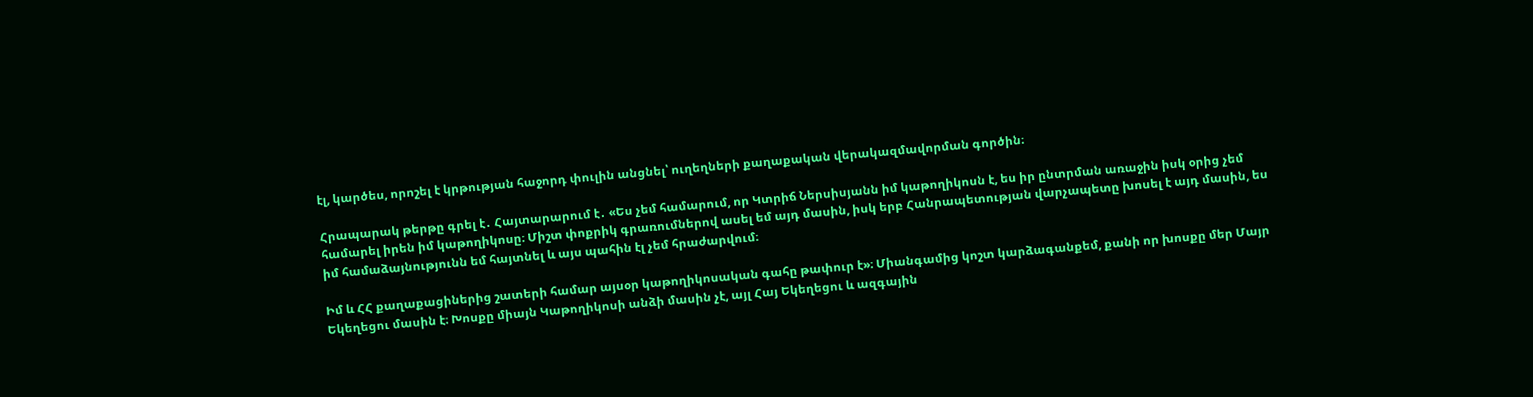էլ, կարծես, որոշել է կրթության հաջորդ փուլին անցնել՝ ուղեղների քաղաքական վերակազմավորման գործին։

Հրապարակ թերթը գրել է․ Հայտարարում է․ «Ես չեմ համարում, որ Կտրիճ Ներսիսյանն իմ կաթողիկոսն է, ես իր ընտրման առաջին իսկ օրից չեմ համարել իրեն իմ կաթողիկոսը։ Միշտ փոքրիկ գրառումներով ասել եմ այդ մասին, իսկ երբ Հանրապետության վարչապետը խոսել է այդ մասին, ես իմ համաձայնությունն եմ հայտնել և այս պահին էլ չեմ հրաժարվում։

Իմ և ՀՀ քաղաքացիներից շատերի համար այսօր կաթողիկոսական գահը թափուր է»։ Միանգամից կոշտ կարձագանքեմ, քանի որ խոսքը մեր Մայր Եկեղեցու մասին է։ Խոսքը միայն Կաթողիկոսի անձի մասին չէ, այլ Հայ Եկեղեցու և ազգային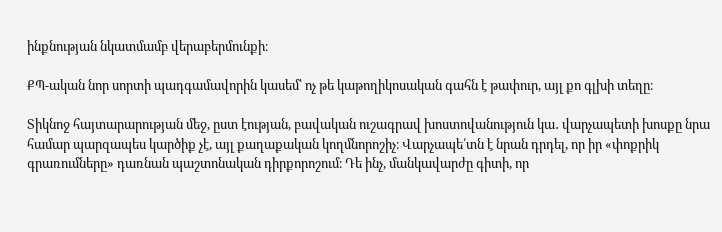ինքնության նկատմամբ վերաբերմունքի։

ՔՊ-ական նոր սորտի պադգամավորին կասեմ՝ ոչ թե կաթողիկոսական գահն է թափուր, այլ քո գլխի տեղը։

Տիկնոջ հայտարարության մեջ, ըստ էության, բավական ուշագրավ խոստովանություն կա․ վարչապետի խոսքը նրա համար պարզապես կարծիք չէ, այլ քաղաքական կողմնորոշիչ։ Վարչապե՛տն է նրան դրդել, որ իր «փոքրիկ գրառումները» դառնան պաշտոնական դիրքորոշում։ Դե ինչ, մանկավարժը գիտի, որ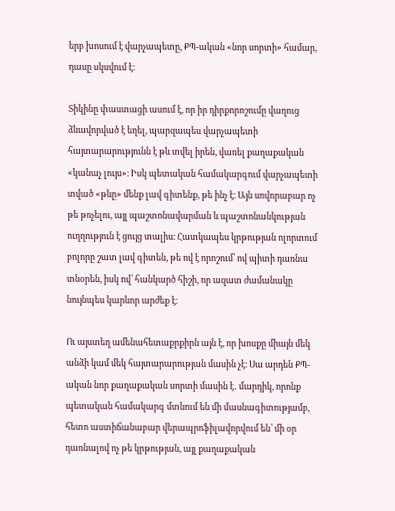երբ խոսում է վարչապետը, ՔՊ-ական «նոր սորտի» համար, դասը սկսվում է։

Տիկինը փաստացի ասում է, որ իր դիրքորոշումը վաղուց ձևավորված է եղել, պարզապես վարչապետի հայտարարությունն է թև տվել իրեն, վառել քաղաքական «կանաչ լույս»։ Իսկ պետական համակարգում վարչապետի տված «թևը» մենք լավ գիտենք, թե ինչ է։ Այն սովորաբար ոչ թե թռչելու, այլ պաշտոնավարման և պաշտոնանկության ուղղություն է ցույց տալիս։ Հատկապես կրթության ոլորտում բոլորը շատ լավ գիտեն, թե ով է որոշում՝ ով պիտի դառնա տնօրեն, իսկ ով՝ հանկարծ հիշի, որ ազատ ժամանակը նույնպես կարևոր արժեք է։

Ու այստեղ ամենահետաքրքիրն այն է, որ խոսքը միայն մեկ անձի կամ մեկ հայտարարության մասին չէ։ Սա արդեն ՔՊ-ական նոր քաղաքական սորտի մասին է․ մարդիկ, որոնք պետական համակարգ մտնում են մի մասնագիտությամբ, հետո աստիճանաբար վերապրոֆիլավորվում են՝ մի օր դառնալով ոչ թե կրթության, այլ քաղաքական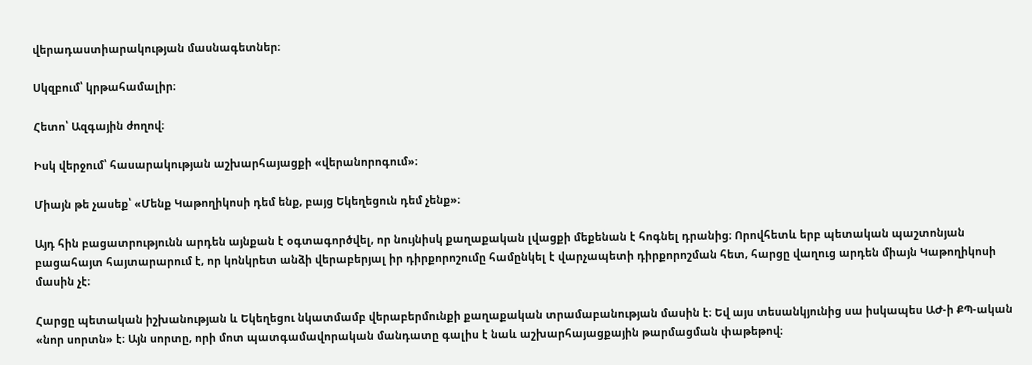վերադաստիարակության մասնագետներ։

Սկզբում՝ կրթահամալիր։

Հետո՝ Ազգային ժողով։

Իսկ վերջում՝ հասարակության աշխարհայացքի «վերանորոգում»։

Միայն թե չասեք՝ «Մենք Կաթողիկոսի դեմ ենք, բայց Եկեղեցուն դեմ չենք»։

Այդ հին բացատրությունն արդեն այնքան է օգտագործվել, որ նույնիսկ քաղաքական լվացքի մեքենան է հոգնել դրանից։ Որովհետև երբ պետական պաշտոնյան բացահայտ հայտարարում է, որ կոնկրետ անձի վերաբերյալ իր դիրքորոշումը համընկել է վարչապետի դիրքորոշման հետ, հարցը վաղուց արդեն միայն Կաթողիկոսի մասին չէ։

Հարցը պետական իշխանության և Եկեղեցու նկատմամբ վերաբերմունքի քաղաքական տրամաբանության մասին է։ Եվ այս տեսանկյունից սա իսկապես ԱԺ-ի ՔՊ-ական «նոր սորտն» է։ Այն սորտը, որի մոտ պատգամավորական մանդատը գալիս է նաև աշխարհայացքային թարմացման փաթեթով։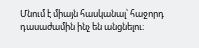Մնում է միայն հասկանալ՝ հաջորդ դասաժամին ինչ են անցնելու։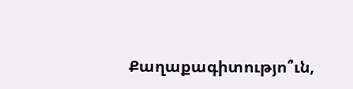Քաղաքագիտությո՞ւն,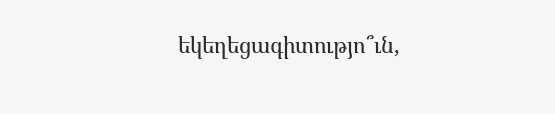եկեղեցագիտությո՞ւն,